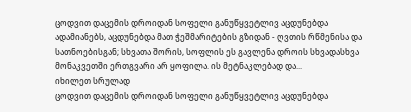ცოდვით დაცემის დროიდან სოფელი განუწყვეტლივ აცდუნებდა ადამიანებს, აცდუნებდა მათ ჭეშმარიტების გზიდან - ღვთის რწმენისა და სათნოებისგან; სხვათა შორის, სოფლის ეს გავლენა დროის სხვადასხვა მონაკვეთში ერთგვარი არ ყოფილა. ის მეტნაკლებად და...
იხილეთ სრულად
ცოდვით დაცემის დროიდან სოფელი განუწყვეტლივ აცდუნებდა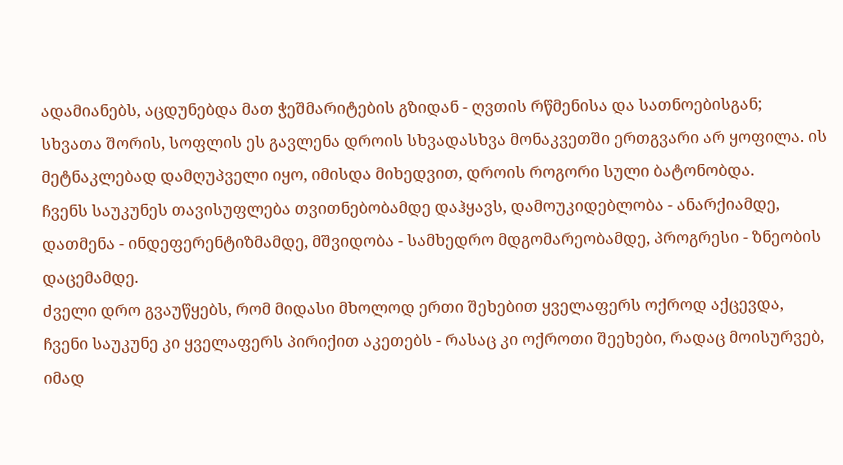ადამიანებს, აცდუნებდა მათ ჭეშმარიტების გზიდან - ღვთის რწმენისა და სათნოებისგან; სხვათა შორის, სოფლის ეს გავლენა დროის სხვადასხვა მონაკვეთში ერთგვარი არ ყოფილა. ის მეტნაკლებად დამღუპველი იყო, იმისდა მიხედვით, დროის როგორი სული ბატონობდა.
ჩვენს საუკუნეს თავისუფლება თვითნებობამდე დაჰყავს, დამოუკიდებლობა - ანარქიამდე, დათმენა - ინდეფერენტიზმამდე, მშვიდობა - სამხედრო მდგომარეობამდე, პროგრესი - ზნეობის დაცემამდე.
ძველი დრო გვაუწყებს, რომ მიდასი მხოლოდ ერთი შეხებით ყველაფერს ოქროდ აქცევდა, ჩვენი საუკუნე კი ყველაფერს პირიქით აკეთებს - რასაც კი ოქროთი შეეხები, რადაც მოისურვებ, იმად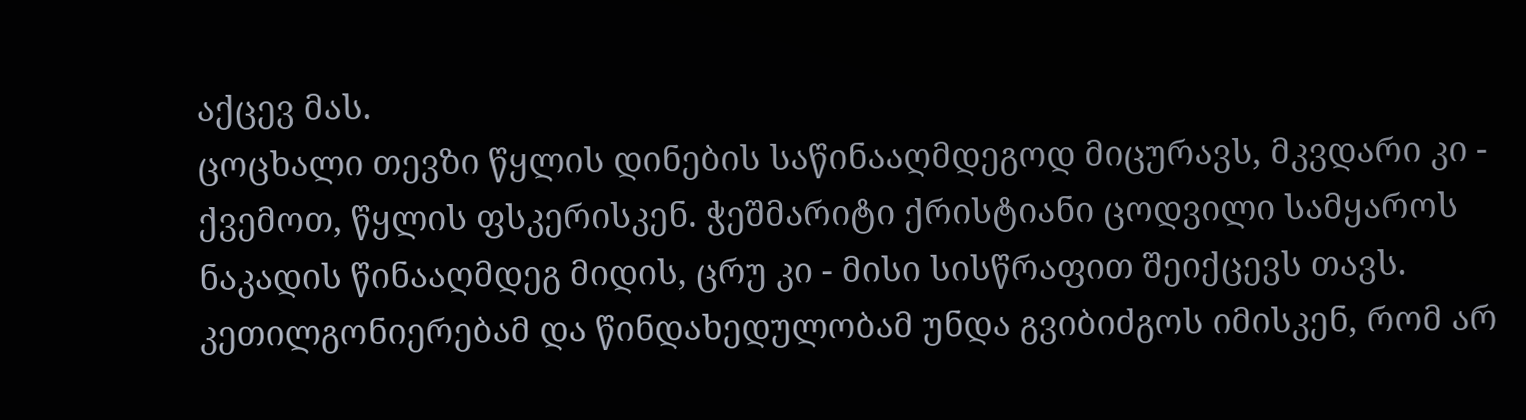აქცევ მას.
ცოცხალი თევზი წყლის დინების საწინააღმდეგოდ მიცურავს, მკვდარი კი - ქვემოთ, წყლის ფსკერისკენ. ჭეშმარიტი ქრისტიანი ცოდვილი სამყაროს ნაკადის წინააღმდეგ მიდის, ცრუ კი - მისი სისწრაფით შეიქცევს თავს.
კეთილგონიერებამ და წინდახედულობამ უნდა გვიბიძგოს იმისკენ, რომ არ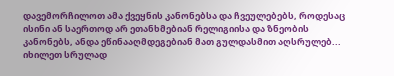დავემორჩილოთ ამა ქვეყნის კანონებსა და ჩვეულებებს, როდესაც ისინი ან საერთოდ არ ეთანხმებიან რელიგიისა და ზნეობის კანონებს, ანდა ეწინააღმდეგებიან მათ გულდასმით აღსრულებ...
იხილეთ სრულად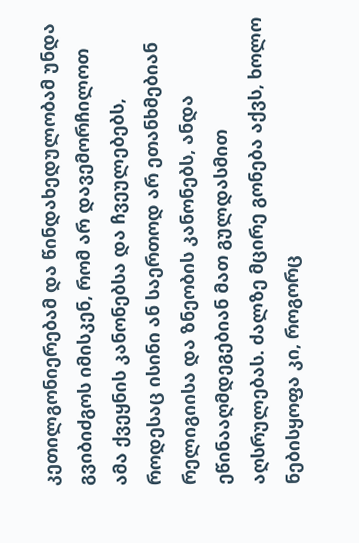კეთილგონიერებამ და წინდახედულობამ უნდა გვიბიძგოს იმისკენ, რომ არ დავემორჩილოთ ამა ქვეყნის კანონებსა და ჩვეულებებს, როდესაც ისინი ან საერთოდ არ ეთანხმებიან რელიგიისა და ზნეობის კანონებს, ანდა ეწინააღმდეგებიან მათ გულდასმით აღსრულებას. ძალზე მცირე გონება აქვს, ხოლო ნებისყოფა კი, როგორც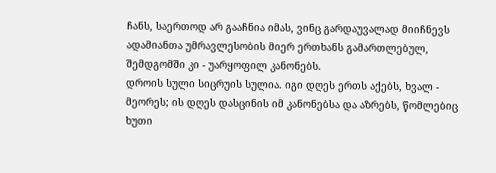ჩანს, საერთოდ არ გააჩნია იმას, ვინც გარდაუვალად მიიჩნევს ადამიანთა უმრავლესობის მიერ ერთხანს გამართლებულ, შემდგომში კი - უარყოფილ კანონებს.
დროის სული სიცრუის სულია. იგი დღეს ერთს აქებს, ხვალ - მეორეს; ის დღეს დასცინის იმ კანონებსა და აზრებს, წომლებიც ხუთი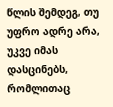წლის შემდეგ, თუ უფრო ადრე არა, უკვე იმას დასცინებს, რომლითაც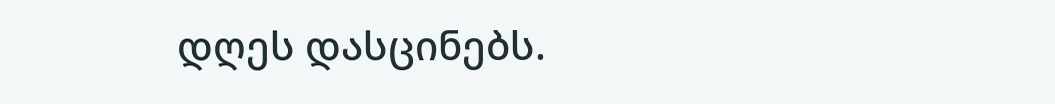დღეს დასცინებს.